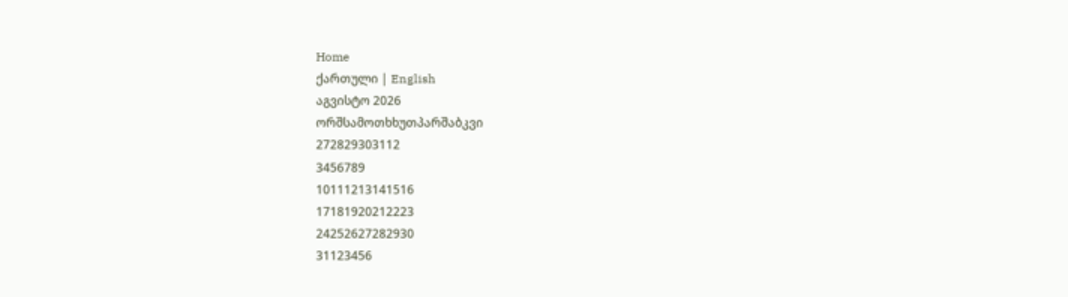Home
ქართული | English
აგვისტო 2026
ორშსამოთხხუთპარშაბკვი
272829303112
3456789
10111213141516
17181920212223
24252627282930
31123456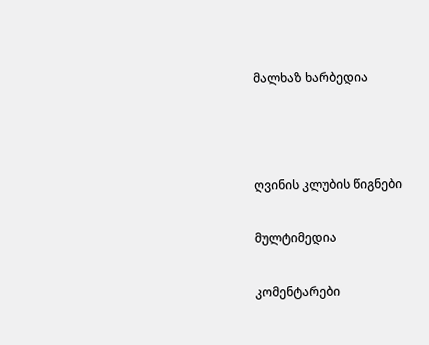მალხაზ ხარბედია



ღვინის კლუბის წიგნები

მულტიმედია

კომენტარები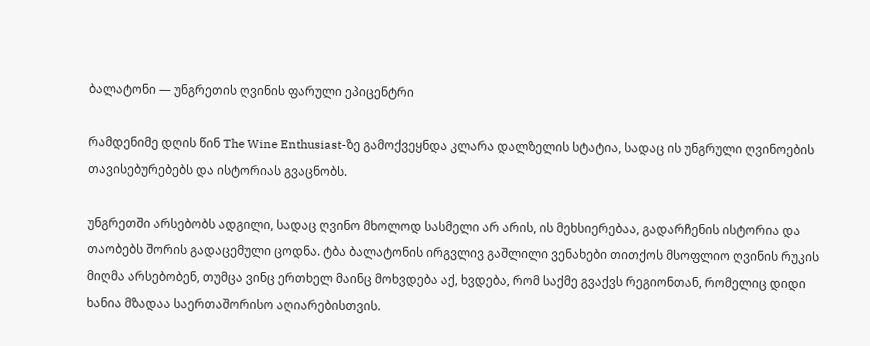ბალატონი — უნგრეთის ღვინის ფარული ეპიცენტრი

რამდენიმე დღის წინ The Wine Enthusiast-ზე გამოქვეყნდა კლარა დალზელის სტატია, სადაც ის უნგრული ღვინოების თავისებურებებს და ისტორიას გვაცნობს.

უნგრეთში არსებობს ადგილი, სადაც ღვინო მხოლოდ სასმელი არ არის, ის მეხსიერებაა, გადარჩენის ისტორია და თაობებს შორის გადაცემული ცოდნა. ტბა ბალატონის ირგვლივ გაშლილი ვენახები თითქოს მსოფლიო ღვინის რუკის მიღმა არსებობენ, თუმცა ვინც ერთხელ მაინც მოხვდება აქ, ხვდება, რომ საქმე გვაქვს რეგიონთან, რომელიც დიდი ხანია მზადაა საერთაშორისო აღიარებისთვის.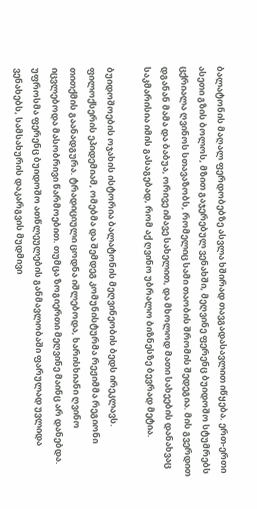ბალატონის მაღალ ფერდობებზე ასვლა ხშირად თავგადასავლით იწყება. ერთ-ერთი ასეთი გზის ბოლოს, მზით გაჯერებულ ვენახში, მეღვინე ფერენც ბუიდოშო სტუმრებს ცქრიალა ღვინოს სთავაზობს, რომელიც სამი თაობის შრომის შედეგია. მის გვერდით დგანან მამა და ბაბუა, ორივე იმავე სახელით, და მხოლოდ მათი სახეების დანახვაც საკმარისია იმის გასაგებად, რომ აქ ღვინო უბრალო ბიზნესზე ბევრად მეტია.

ბუიდოშოების ოჯახის ისტორია ბალატონის მეღვინეობის ბედს ირეკლავს. ფილოქსერის ეპიდემიამ, ომებმა და შემდეგ კომუნისტურმა რეჟიმმა რეგიონი თითქმის გაანადგურა. ტრადიციული ცოდნა იშლებოდა, ხარისხიანი ღვინო იცვლებოდა მასობრივი წარმოებით. თუმცა ზოგიერთი მეღვინე მაინც არ დანებდა. უფროსმა ფერენც ბუიდოშო ათწლეულების განმავლობაში ფარულად უვლიდა ვენახებს, სამსახურის დაკარგვის მუდმივი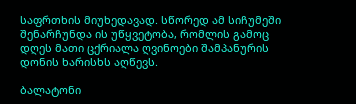საფრთხის მიუხედავად. სწორედ ამ სიჩუმეში შენარჩუნდა ის უწყვეტობა, რომლის გამოც დღეს მათი ცქრიალა ღვინოები შამპანურის დონის ხარისხს აღწევს.

ბალატონი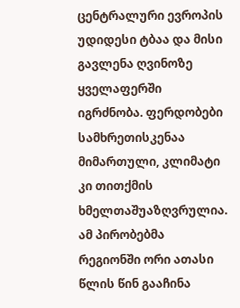ცენტრალური ევროპის უდიდესი ტბაა და მისი გავლენა ღვინოზე ყველაფერში იგრძნობა. ფერდობები სამხრეთისკენაა მიმართული, კლიმატი კი თითქმის ხმელთაშუაზღვრულია. ამ პირობებმა რეგიონში ორი ათასი წლის წინ გააჩინა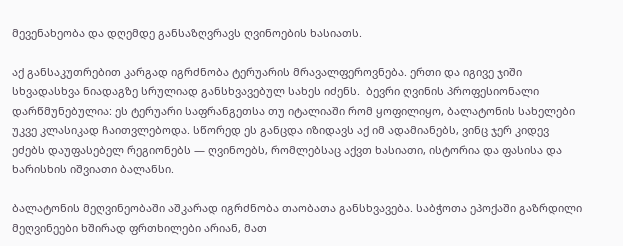მევენახეობა და დღემდე განსაზღვრავს ღვინოების ხასიათს.

აქ განსაკუთრებით კარგად იგრძნობა ტერუარის მრავალფეროვნება. ერთი და იგივე ჯიში სხვადასხვა ნიადაგზე სრულიად განსხვავებულ სახეს იძენს.  ბევრი ღვინის პროფესიონალი დარწმუნებულია: ეს ტერუარი საფრანგეთსა თუ იტალიაში რომ ყოფილიყო, ბალატონის სახელები უკვე კლასიკად ჩაითვლებოდა. სწორედ ეს განცდა იზიდავს აქ იმ ადამიანებს, ვინც ჯერ კიდევ ეძებს დაუფასებელ რეგიონებს — ღვინოებს, რომლებსაც აქვთ ხასიათი, ისტორია და ფასისა და ხარისხის იშვიათი ბალანსი.

ბალატონის მეღვინეობაში აშკარად იგრძნობა თაობათა განსხვავება. საბჭოთა ეპოქაში გაზრდილი მეღვინეები ხშირად ფრთხილები არიან, მათ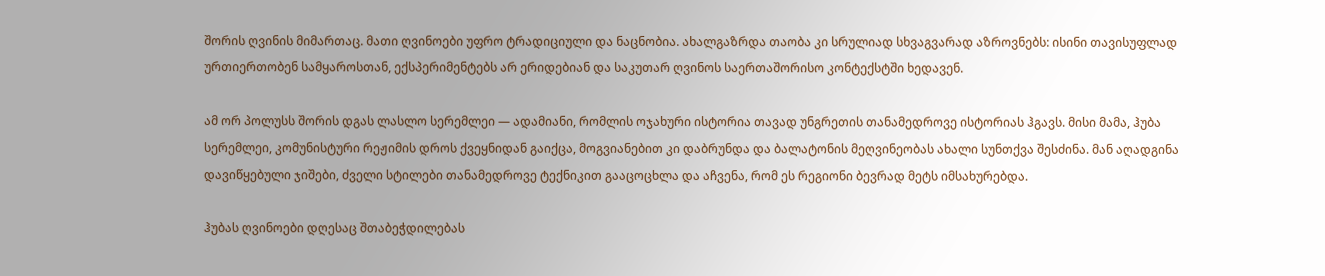შორის ღვინის მიმართაც. მათი ღვინოები უფრო ტრადიციული და ნაცნობია. ახალგაზრდა თაობა კი სრულიად სხვაგვარად აზროვნებს: ისინი თავისუფლად ურთიერთობენ სამყაროსთან, ექსპერიმენტებს არ ერიდებიან და საკუთარ ღვინოს საერთაშორისო კონტექსტში ხედავენ.

ამ ორ პოლუსს შორის დგას ლასლო სერემლეი — ადამიანი, რომლის ოჯახური ისტორია თავად უნგრეთის თანამედროვე ისტორიას ჰგავს. მისი მამა, ჰუბა სერემლეი, კომუნისტური რეჟიმის დროს ქვეყნიდან გაიქცა, მოგვიანებით კი დაბრუნდა და ბალატონის მეღვინეობას ახალი სუნთქვა შესძინა. მან აღადგინა დავიწყებული ჯიშები, ძველი სტილები თანამედროვე ტექნიკით გააცოცხლა და აჩვენა, რომ ეს რეგიონი ბევრად მეტს იმსახურებდა.

ჰუბას ღვინოები დღესაც შთაბეჭდილებას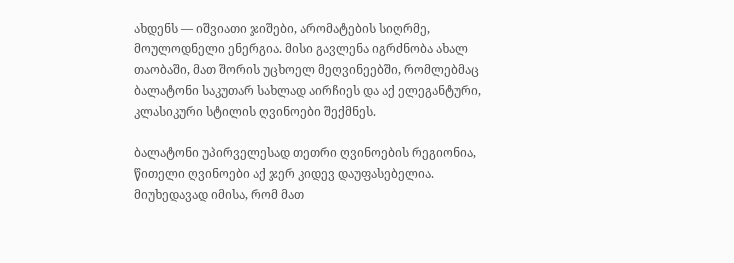ახდენს — იშვიათი ჯიშები, არომატების სიღრმე, მოულოდნელი ენერგია. მისი გავლენა იგრძნობა ახალ თაობაში, მათ შორის უცხოელ მეღვინეებში, რომლებმაც ბალატონი საკუთარ სახლად აირჩიეს და აქ ელეგანტური, კლასიკური სტილის ღვინოები შექმნეს.

ბალატონი უპირველესად თეთრი ღვინოების რეგიონია, წითელი ღვინოები აქ ჯერ კიდევ დაუფასებელია. მიუხედავად იმისა, რომ მათ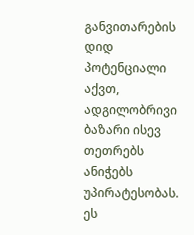განვითარების  დიდ პოტენციალი აქვთ, ადგილობრივი ბაზარი ისევ თეთრებს ანიჭებს უპირატესობას. ეს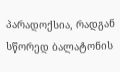პარადოქსია, რადგან სწორედ ბალატონის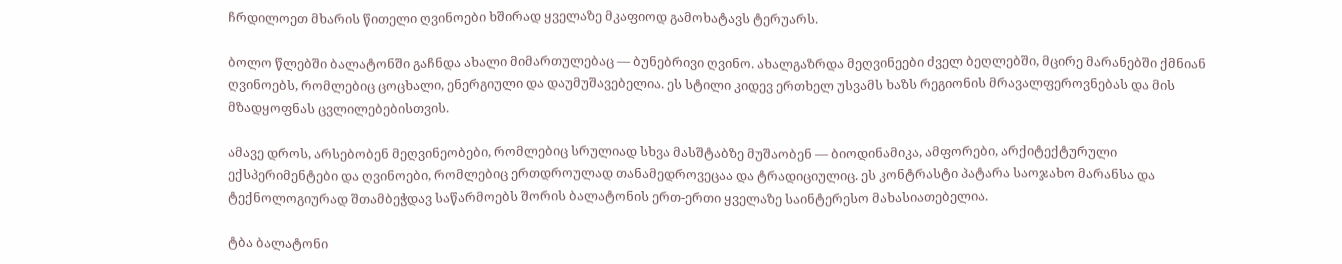ჩრდილოეთ მხარის წითელი ღვინოები ხშირად ყველაზე მკაფიოდ გამოხატავს ტერუარს.

ბოლო წლებში ბალატონში გაჩნდა ახალი მიმართულებაც — ბუნებრივი ღვინო. ახალგაზრდა მეღვინეები ძველ ბეღლებში, მცირე მარანებში ქმნიან ღვინოებს, რომლებიც ცოცხალი, ენერგიული და დაუმუშავებელია. ეს სტილი კიდევ ერთხელ უსვამს ხაზს რეგიონის მრავალფეროვნებას და მის მზადყოფნას ცვლილებებისთვის.

ამავე დროს, არსებობენ მეღვინეობები, რომლებიც სრულიად სხვა მასშტაბზე მუშაობენ — ბიოდინამიკა, ამფორები, არქიტექტურული ექსპერიმენტები და ღვინოები, რომლებიც ერთდროულად თანამედროვეცაა და ტრადიციულიც. ეს კონტრასტი პატარა საოჯახო მარანსა და ტექნოლოგიურად შთამბეჭდავ საწარმოებს შორის ბალატონის ერთ-ერთი ყველაზე საინტერესო მახასიათებელია.

ტბა ბალატონი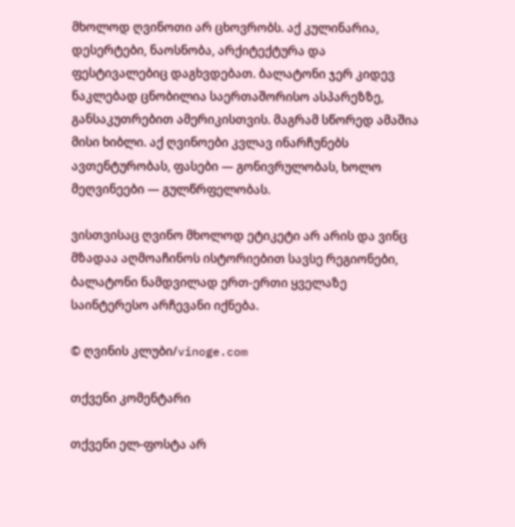მხოლოდ ღვინოთი არ ცხოვრობს. აქ კულინარია, დესერტები, ნაოსნობა, არქიტექტურა და ფესტივალებიც დაგხვდებათ. ბალატონი ჯერ კიდევ ნაკლებად ცნობილია საერთაშორისო ასპარეზზე, განსაკუთრებით ამერიკისთვის. მაგრამ სწორედ ამაშია მისი ხიბლი. აქ ღვინოები კვლავ ინარჩუნებს ავთენტურობას, ფასები — გონივრულობას, ხოლო მეღვინეები — გულწრფელობას.

ვისთვისაც ღვინო მხოლოდ ეტიკეტი არ არის და ვინც მზადაა აღმოაჩინოს ისტორიებით სავსე რეგიონები, ბალატონი ნამდვილად ერთ-ერთი ყველაზე საინტერესო არჩევანი იქნება.

© ღვინის კლუბი/vinoge.com

თქვენი კომენტარი

თქვენი ელ-ფოსტა არ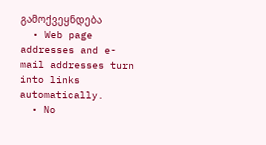გამოქვეყნდება
  • Web page addresses and e-mail addresses turn into links automatically.
  • No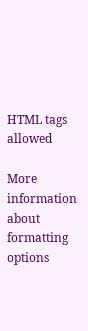HTML tags allowed

More information about formatting options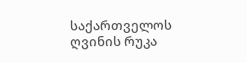საქართველოს ღვინის რუკა